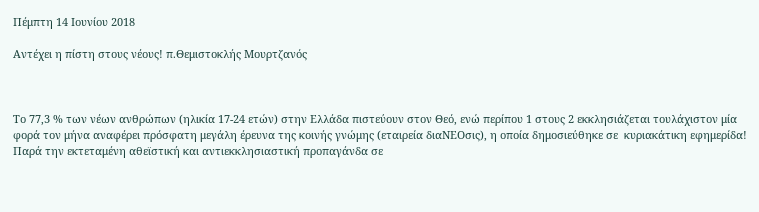Πέμπτη 14 Ιουνίου 2018

Αντέχει η πίστη στους νέους! π.Θεμιστοκλής Μουρτζανός



Το 77,3 % των νέων ανθρώπων (ηλικία 17-24 ετών) στην Ελλάδα πιστεύουν στον Θεό, ενώ περίπου 1 στους 2 εκκλησιάζεται τουλάχιστον μία φορά τον μήνα αναφέρει πρόσφατη μεγάλη έρευνα της κοινής γνώμης (εταιρεία διαΝΕΟσις), η οποία δημοσιεύθηκε σε  κυριακάτικη εφημερίδα!
Παρά την εκτεταμένη αθεϊστική και αντιεκκλησιαστική προπαγάνδα σε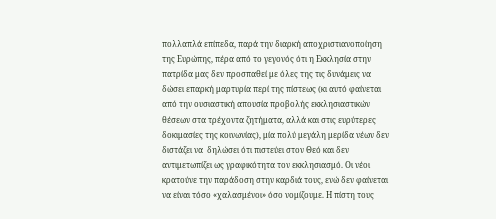πολλαπλά επίπεδα, παρά την διαρκή αποχριστιανοποίηση της Ευρώπης, πέρα από το γεγονός ότι η Εκκλησία στην πατρίδα μας δεν προσπαθεί με όλες της τις δυνάμεις να δώσει επαρκή μαρτυρία περί της πίστεως (κι αυτό φαίνεται από την ουσιαστική απουσία προβολής εκκλησιαστικών θέσεων στα τρέχοντα ζητήματα, αλλά και στις ευρύτερες δοκιμασίες της κοινωνίας), μία πολύ μεγάλη μερίδα νέων δεν διστάζει να  δηλώσει ότι πιστεύει στον Θεό και δεν αντιμετωπίζει ως γραφικότητα τον εκκλησιασμό. Οι νέοι κρατούνε την παράδοση στην καρδιά τους, ενώ δεν φαίνεται να είναι τόσο «χαλασμένοι» όσο νομίζουμε. Η πίστη τους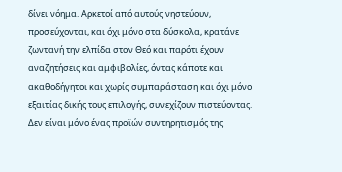δίνει νόημα. Αρκετοί από αυτούς νηστεύουν, προσεύχονται, και όχι μόνο στα δύσκολα, κρατάνε ζωντανή την ελπίδα στον Θεό και παρότι έχουν αναζητήσεις και αμφιβολίες, όντας κάποτε και ακαθοδήγητοι και χωρίς συμπαράσταση και όχι μόνο εξαιτίας δικής τους επιλογής, συνεχίζουν πιστεύοντας.
Δεν είναι μόνο ένας προϊών συντηρητισμός της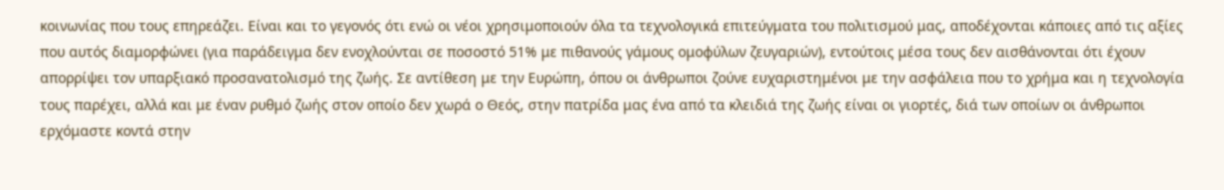κοινωνίας που τους επηρεάζει. Είναι και το γεγονός ότι ενώ οι νέοι χρησιμοποιούν όλα τα τεχνολογικά επιτεύγματα του πολιτισμού μας, αποδέχονται κάποιες από τις αξίες που αυτός διαμορφώνει (για παράδειγμα δεν ενοχλούνται σε ποσοστό 51% με πιθανούς γάμους ομοφύλων ζευγαριών), εντούτοις μέσα τους δεν αισθάνονται ότι έχουν απορρίψει τον υπαρξιακό προσανατολισμό της ζωής. Σε αντίθεση με την Ευρώπη, όπου οι άνθρωποι ζούνε ευχαριστημένοι με την ασφάλεια που το χρήμα και η τεχνολογία τους παρέχει, αλλά και με έναν ρυθμό ζωής στον οποίο δεν χωρά ο Θεός, στην πατρίδα μας ένα από τα κλειδιά της ζωής είναι οι γιορτές, διά των οποίων οι άνθρωποι ερχόμαστε κοντά στην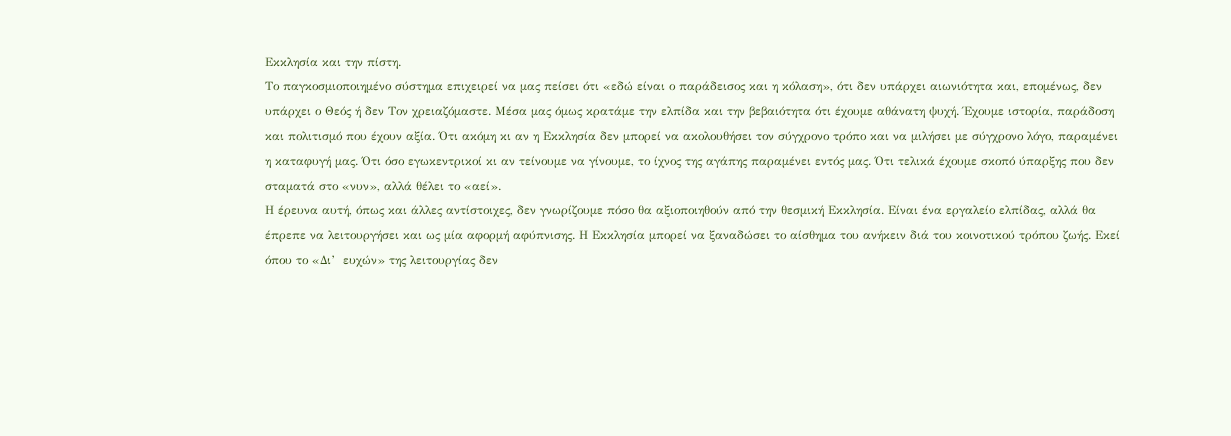Εκκλησία και την πίστη.
Το παγκοσμιοποιημένο σύστημα επιχειρεί να μας πείσει ότι «εδώ είναι ο παράδεισος και η κόλαση», ότι δεν υπάρχει αιωνιότητα και, επομένως, δεν υπάρχει ο Θεός ή δεν Τον χρειαζόμαστε. Μέσα μας όμως κρατάμε την ελπίδα και την βεβαιότητα ότι έχουμε αθάνατη ψυχή. Έχουμε ιστορία, παράδοση και πολιτισμό που έχουν αξία. Ότι ακόμη κι αν η Εκκλησία δεν μπορεί να ακολουθήσει τον σύγχρονο τρόπο και να μιλήσει με σύγχρονο λόγο, παραμένει η καταφυγή μας. Ότι όσο εγωκεντρικοί κι αν τείνουμε να γίνουμε, το ίχνος της αγάπης παραμένει εντός μας. Ότι τελικά έχουμε σκοπό ύπαρξης που δεν σταματά στο «νυν», αλλά θέλει το «αεί».
Η έρευνα αυτή, όπως και άλλες αντίστοιχες, δεν γνωρίζουμε πόσο θα αξιοποιηθούν από την θεσμική Εκκλησία. Είναι ένα εργαλείο ελπίδας, αλλά θα έπρεπε να λειτουργήσει και ως μία αφορμή αφύπνισης. Η Εκκλησία μπορεί να ξαναδώσει το αίσθημα του ανήκειν διά του κοινοτικού τρόπου ζωής. Εκεί όπου το «Δι’  ευχών» της λειτουργίας δεν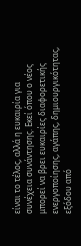είναι το τέλος, αλλά η ευκαιρία για συνέχεια συνάντησης. Εκεί όπου ο νέος μπορεί να βρει ευκαιρίες διαφορετικής ενεργοποίησης, αγάπης, δημιουργικότητας, εξόδου από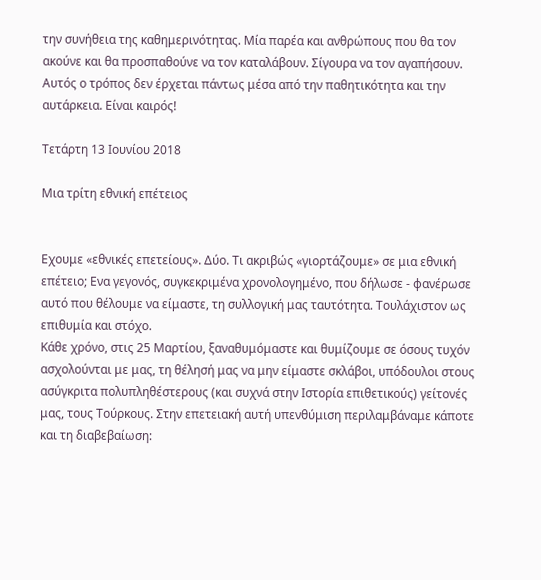την συνήθεια της καθημερινότητας. Μία παρέα και ανθρώπους που θα τον ακούνε και θα προσπαθούνε να τον καταλάβουν. Σίγουρα να τον αγαπήσουν. Αυτός ο τρόπος δεν έρχεται πάντως μέσα από την παθητικότητα και την αυτάρκεια. Είναι καιρός!

Τετάρτη 13 Ιουνίου 2018

Μια τρίτη εθνική επέτειος


Εχουμε «εθνικές επετείους». Δύο. Τι ακριβώς «γιορτάζουμε» σε μια εθνική επέτειο; Ενα γεγονός, συγκεκριμένα χρονολογημένο, που δήλωσε - φανέρωσε αυτό που θέλουμε να είμαστε, τη συλλογική μας ταυτότητα. Τουλάχιστον ως επιθυμία και στόχο.
Κάθε χρόνο, στις 25 Μαρτίου, ξαναθυμόμαστε και θυμίζουμε σε όσους τυχόν ασχολούνται με μας, τη θέλησή μας να μην είμαστε σκλάβοι, υπόδουλοι στους ασύγκριτα πολυπληθέστερους (και συχνά στην Ιστορία επιθετικούς) γείτονές μας, τους Τούρκους. Στην επετειακή αυτή υπενθύμιση περιλαμβάναμε κάποτε και τη διαβεβαίωση: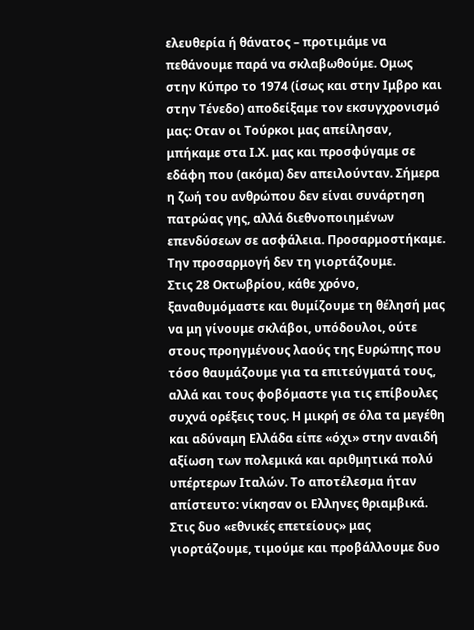ελευθερία ή θάνατος – προτιμάμε να πεθάνουμε παρά να σκλαβωθούμε. Ομως στην Κύπρο το 1974 (ίσως και στην Ιμβρο και στην Τένεδο) αποδείξαμε τον εκσυγχρονισμό μας: Οταν οι Τούρκοι μας απείλησαν, μπήκαμε στα Ι.Χ. μας και προσφύγαμε σε εδάφη που (ακόμα) δεν απειλούνταν. Σήμερα η ζωή του ανθρώπου δεν είναι συνάρτηση πατρώας γης, αλλά διεθνοποιημένων επενδύσεων σε ασφάλεια. Προσαρμοστήκαμε. Την προσαρμογή δεν τη γιορτάζουμε.
Στις 28 Οκτωβρίου, κάθε χρόνο, ξαναθυμόμαστε και θυμίζουμε τη θέλησή μας να μη γίνουμε σκλάβοι, υπόδουλοι, ούτε στους προηγμένους λαούς της Ευρώπης που τόσο θαυμάζουμε για τα επιτεύγματά τους, αλλά και τους φοβόμαστε για τις επίβουλες συχνά ορέξεις τους. Η μικρή σε όλα τα μεγέθη και αδύναμη Ελλάδα είπε «όχι» στην αναιδή αξίωση των πολεμικά και αριθμητικά πολύ υπέρτερων Ιταλών. Το αποτέλεσμα ήταν απίστευτο: νίκησαν οι Ελληνες θριαμβικά.
Στις δυο «εθνικές επετείους» μας γιορτάζουμε, τιμούμε και προβάλλουμε δυο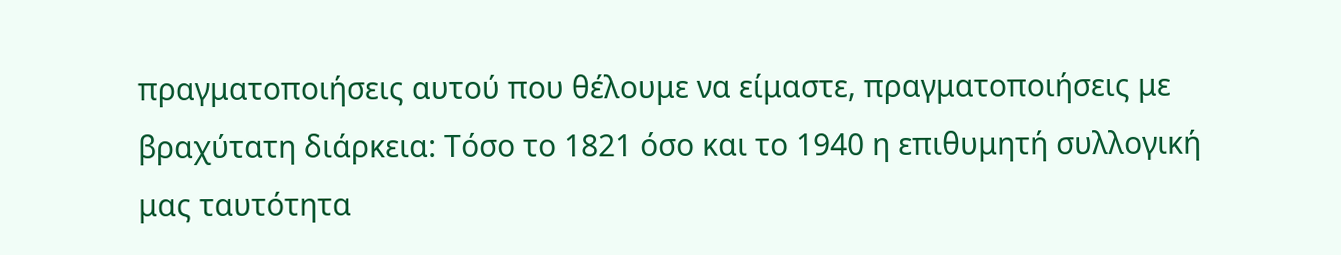πραγματοποιήσεις αυτού που θέλουμε να είμαστε, πραγματοποιήσεις με βραχύτατη διάρκεια: Τόσο το 1821 όσο και το 1940 η επιθυμητή συλλογική μας ταυτότητα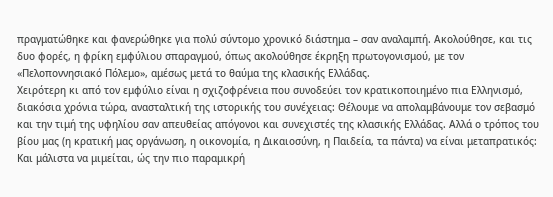πραγματώθηκε και φανερώθηκε για πολύ σύντομο χρονικό διάστημα – σαν αναλαμπή. Ακολούθησε, και τις δυο φορές, η φρίκη εμφύλιου σπαραγμού, όπως ακολούθησε έκρηξη πρωτογονισμού, με τον «Πελοποννησιακό Πόλεμο», αμέσως μετά το θαύμα της κλασικής Ελλάδας.
Χειρότερη κι από τον εμφύλιο είναι η σχιζοφρένεια που συνοδεύει τον κρατικοποιημένο πια Ελληνισμό, διακόσια χρόνια τώρα, ανασταλτική της ιστορικής του συνέχειας: Θέλουμε να απολαμβάνουμε τον σεβασμό και την τιμή της υφηλίου σαν απευθείας απόγονοι και συνεχιστές της κλασικής Ελλάδας. Αλλά ο τρόπος του βίου μας (η κρατική μας οργάνωση, η οικονομία, η Δικαιοσύνη, η Παιδεία, τα πάντα) να είναι μεταπρατικός: Και μάλιστα να μιμείται, ώς την πιο παραμικρή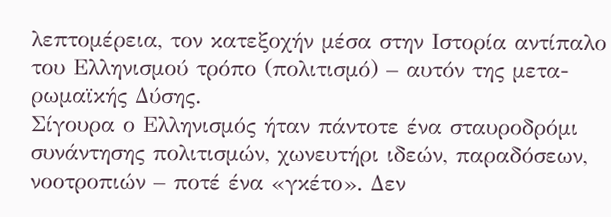λεπτομέρεια, τον κατεξοχήν μέσα στην Ιστορία αντίπαλο του Ελληνισμού τρόπο (πολιτισμό) – αυτόν της μετα-ρωμαϊκής Δύσης.
Σίγουρα ο Ελληνισμός ήταν πάντοτε ένα σταυροδρόμι συνάντησης πολιτισμών, χωνευτήρι ιδεών, παραδόσεων, νοοτροπιών – ποτέ ένα «γκέτο». Δεν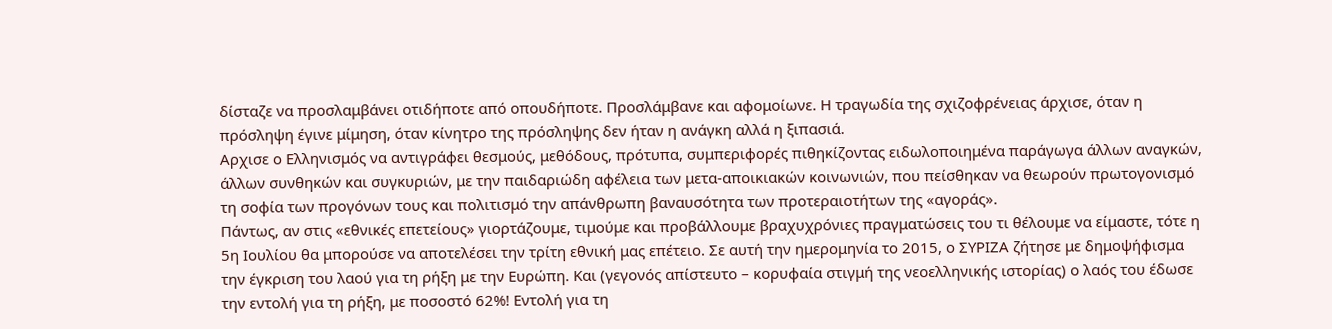δίσταζε να προσλαμβάνει οτιδήποτε από οπουδήποτε. Προσλάμβανε και αφομοίωνε. Η τραγωδία της σχιζοφρένειας άρχισε, όταν η πρόσληψη έγινε μίμηση, όταν κίνητρο της πρόσληψης δεν ήταν η ανάγκη αλλά η ξιπασιά.
Αρχισε ο Ελληνισμός να αντιγράφει θεσμούς, μεθόδους, πρότυπα, συμπεριφορές πιθηκίζοντας ειδωλοποιημένα παράγωγα άλλων αναγκών, άλλων συνθηκών και συγκυριών, με την παιδαριώδη αφέλεια των μετα-αποικιακών κοινωνιών, που πείσθηκαν να θεωρούν πρωτογονισμό τη σοφία των προγόνων τους και πολιτισμό την απάνθρωπη βαναυσότητα των προτεραιοτήτων της «αγοράς».
Πάντως, αν στις «εθνικές επετείους» γιορτάζουμε, τιμούμε και προβάλλουμε βραχυχρόνιες πραγματώσεις του τι θέλουμε να είμαστε, τότε η 5η Ιουλίου θα μπορούσε να αποτελέσει την τρίτη εθνική μας επέτειο. Σε αυτή την ημερομηνία το 2015, ο ΣΥΡΙΖΑ ζήτησε με δημοψήφισμα την έγκριση του λαού για τη ρήξη με την Ευρώπη. Και (γεγονός απίστευτο – κορυφαία στιγμή της νεοελληνικής ιστορίας) ο λαός του έδωσε την εντολή για τη ρήξη, με ποσοστό 62%! Εντολή για τη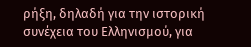ρήξη, δηλαδή για την ιστορική συνέχεια του Ελληνισμού, για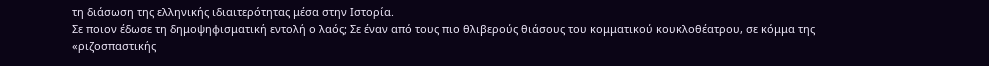τη διάσωση της ελληνικής ιδιαιτερότητας μέσα στην Ιστορία.
Σε ποιον έδωσε τη δημοψηφισματική εντολή ο λαός; Σε έναν από τους πιο θλιβερούς θιάσους του κομματικού κουκλοθέατρου, σε κόμμα της «ριζοσπαστικής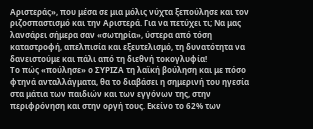Αριστεράς», που μέσα σε μια μόλις νύχτα ξεπούλησε και τον ριζοσπαστισμό και την Αριστερά. Για να πετύχει τι; Να μας λανσάρει σήμερα σαν «σωτηρία», ύστερα από τόση καταστροφή, απελπισία και εξευτελισμό, τη δυνατότητα να δανειστούμε και πάλι από τη διεθνή τοκογλυφία!
Το πώς «πούλησε» ο ΣΥΡΙΖΑ τη λαϊκή βούληση και με πόσο φτηνά ανταλλάγματα, θα το διαβάσει η σημερινή του ηγεσία στα μάτια των παιδιών και των εγγόνων της, στην περιφρόνηση και στην οργή τους. Εκείνο το 62% των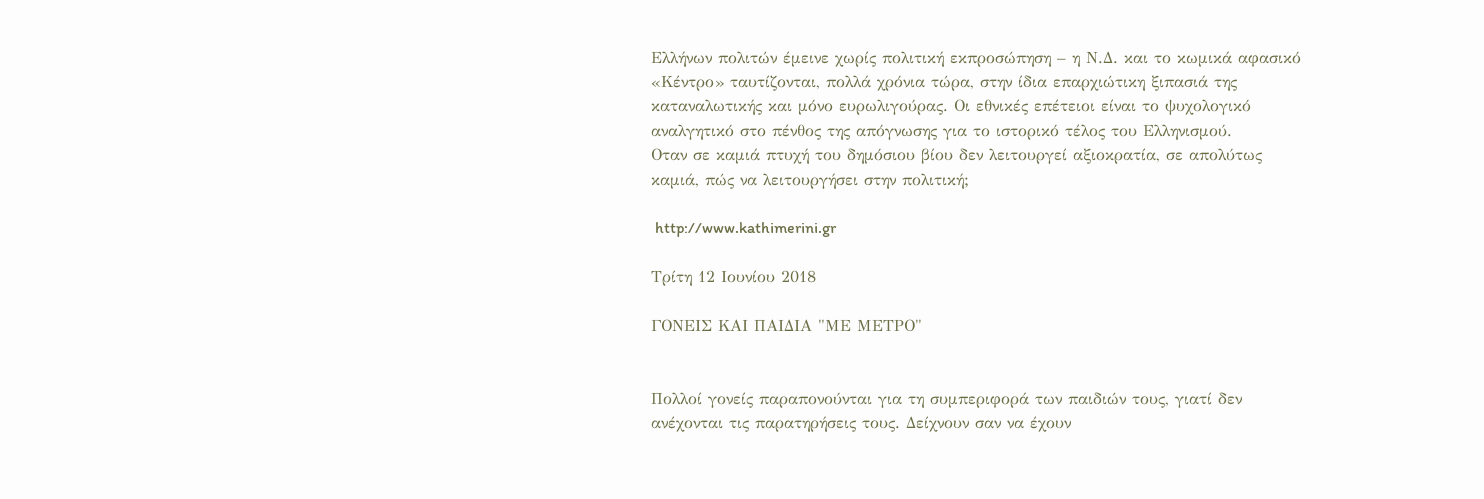Ελλήνων πολιτών έμεινε χωρίς πολιτική εκπροσώπηση – η Ν.Δ. και το κωμικά αφασικό «Κέντρο» ταυτίζονται, πολλά χρόνια τώρα, στην ίδια επαρχιώτικη ξιπασιά της καταναλωτικής και μόνο ευρωλιγούρας. Οι εθνικές επέτειοι είναι το ψυχολογικό αναλγητικό στο πένθος της απόγνωσης για το ιστορικό τέλος του Ελληνισμού.
Οταν σε καμιά πτυχή του δημόσιου βίου δεν λειτουργεί αξιοκρατία, σε απολύτως καμιά, πώς να λειτουργήσει στην πολιτική;

 http://www.kathimerini.gr

Τρίτη 12 Ιουνίου 2018

ΓΟΝΕΙΣ ΚΑΙ ΠΑΙΔΙΑ "ΜΕ ΜΕΤΡΟ"


Πολλοί γονείς παραπονούνται για τη συμπεριφορά των παιδιών τους, γιατί δεν ανέχονται τις παρατηρήσεις τους. Δείχνουν σαν να έχουν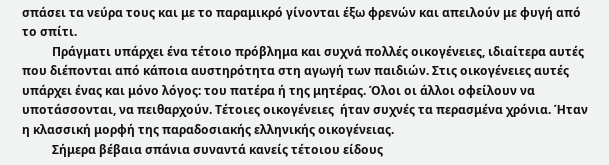σπάσει τα νεύρα τους και με το παραμικρό γίνονται έξω φρενών και απειλούν με φυγή από το σπίτι.
          Πράγματι υπάρχει ένα τέτοιο πρόβλημα και συχνά πολλές οικογένειες, ιδιαίτερα αυτές που διέπονται από κάποια αυστηρότητα στη αγωγή των παιδιών. Στις οικογένειες αυτές υπάρχει ένας και μόνο λόγος: του πατέρα ή της μητέρας. Όλοι οι άλλοι οφείλουν να υποτάσσονται, να πειθαρχούν. Τέτοιες οικογένειες  ήταν συχνές τα περασμένα χρόνια. Ήταν η κλασσική μορφή της παραδοσιακής ελληνικής οικογένειας.
          Σήμερα βέβαια σπάνια συναντά κανείς τέτοιου είδους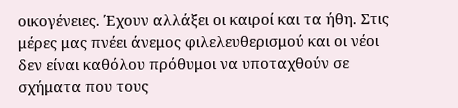οικογένειες. Έχουν αλλάξει οι καιροί και τα ήθη. Στις μέρες μας πνέει άνεμος φιλελευθερισμού και οι νέοι δεν είναι καθόλου πρόθυμοι να υποταχθούν σε σχήματα που τους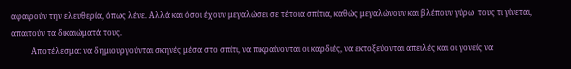αφαιρούν την ελευθερία, όπως λένε. Αλλά και όσοι έχουν μεγαλώσει σε τέτοια σπίτια, καθώς μεγαλώνουν και βλέπουν γύρω  τους τι γίνεται, απαιτούν τα δικαιώματά τους.
          Αποτέλεσμα: να δημιουργούνται σκηνές μέσα στο σπίτι, να πικραίνονται οι καρδιές, να εκτοξεύονται απειλές και οι γονείς να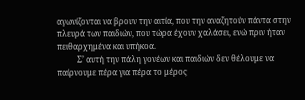αγωνίζονται να βρουν την αιτία, που την αναζητούν πάντα στην πλευρά των παιδιών, που τώρα έχουν χαλάσει, ενώ πριν ήταν πειθαρχημένα και υπήκοα.
          Σ’ αυτή την πάλη γονέων και παιδιών δεν θέλουμε να παίρνουμε πέρα για πέρα το μέρος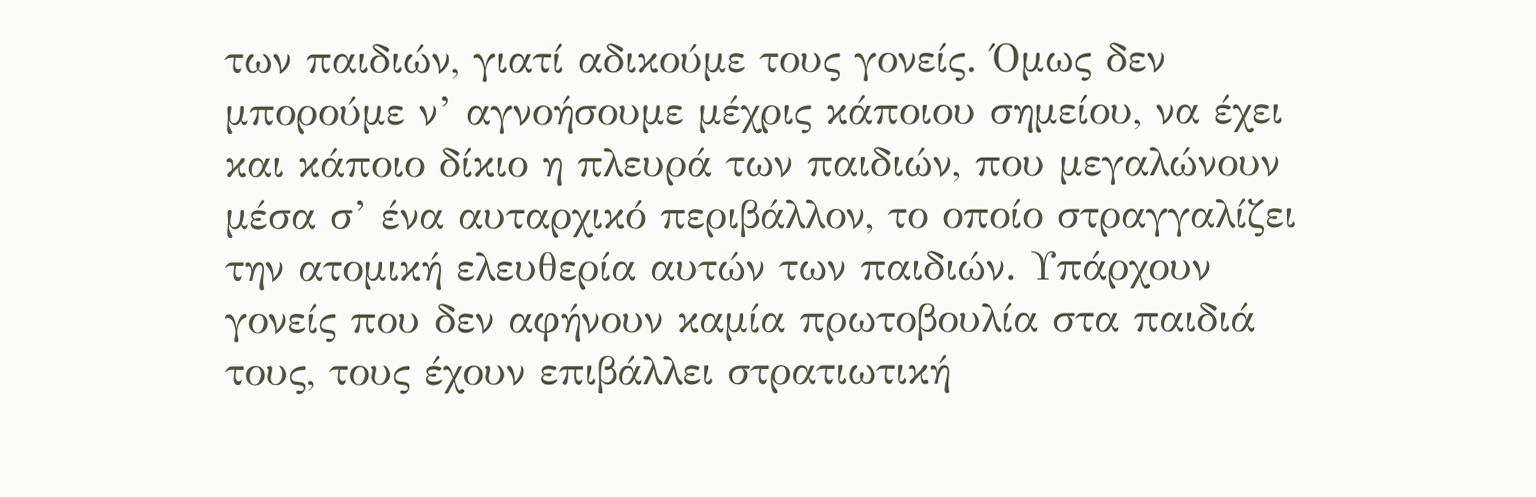των παιδιών, γιατί αδικούμε τους γονείς. Όμως δεν μπορούμε ν’ αγνοήσουμε μέχρις κάποιου σημείου, να έχει και κάποιο δίκιο η πλευρά των παιδιών, που μεγαλώνουν μέσα σ’ ένα αυταρχικό περιβάλλον, το οποίο στραγγαλίζει την ατομική ελευθερία αυτών των παιδιών. Υπάρχουν γονείς που δεν αφήνουν καμία πρωτοβουλία στα παιδιά τους, τους έχουν επιβάλλει στρατιωτική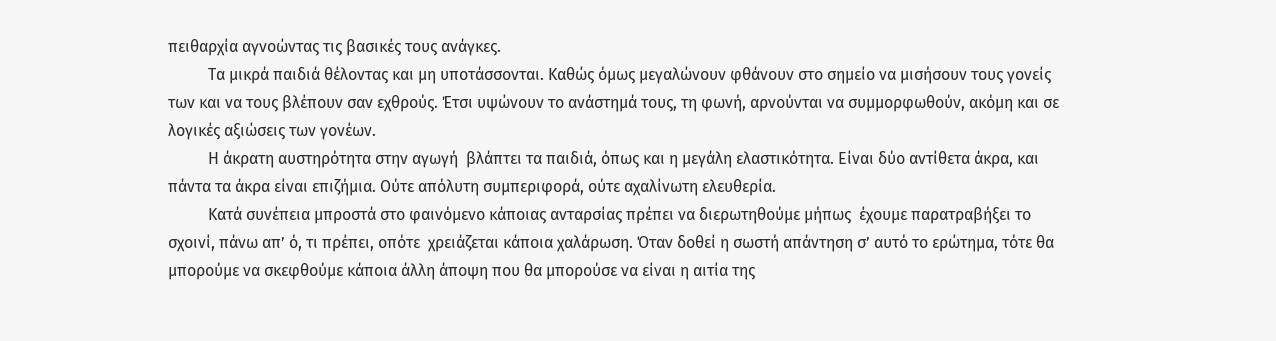πειθαρχία αγνοώντας τις βασικές τους ανάγκες.
          Τα μικρά παιδιά θέλοντας και μη υποτάσσονται. Καθώς όμως μεγαλώνουν φθάνουν στο σημείο να μισήσουν τους γονείς των και να τους βλέπουν σαν εχθρούς. Έτσι υψώνουν το ανάστημά τους, τη φωνή, αρνούνται να συμμορφωθούν, ακόμη και σε λογικές αξιώσεις των γονέων.
          Η άκρατη αυστηρότητα στην αγωγή  βλάπτει τα παιδιά, όπως και η μεγάλη ελαστικότητα. Είναι δύο αντίθετα άκρα, και πάντα τα άκρα είναι επιζήμια. Ούτε απόλυτη συμπεριφορά, ούτε αχαλίνωτη ελευθερία.
          Κατά συνέπεια μπροστά στο φαινόμενο κάποιας ανταρσίας πρέπει να διερωτηθούμε μήπως  έχουμε παρατραβήξει το σχοινί, πάνω απ’ ό, τι πρέπει, οπότε  χρειάζεται κάποια χαλάρωση. Όταν δοθεί η σωστή απάντηση σ’ αυτό το ερώτημα, τότε θα μπορούμε να σκεφθούμε κάποια άλλη άποψη που θα μπορούσε να είναι η αιτία της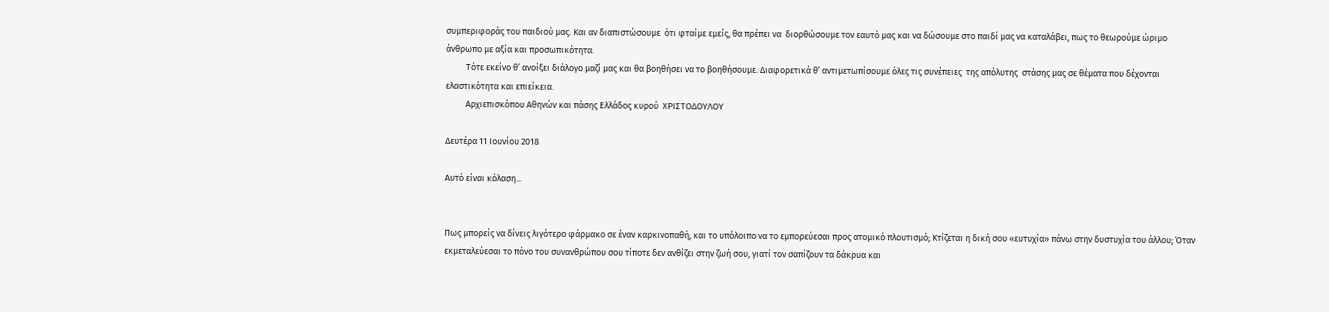συμπεριφοράς του παιδιού μας. Και αν διαπιστώσουμε  ότι φταίμε εμείς, θα πρέπει να  διορθώσουμε τον εαυτό μας και να δώσουμε στο παιδί μας να καταλάβει, πως το θεωρούμε ώριμο άνθρωπο με αξία και προσωπικότητα.
          Τότε εκείνο θ’ ανοίξει διάλογο μαζί μας και θα βοηθήσει να το βοηθήσουμε. Διαφορετικά θ’ αντιμετωπίσουμε όλες τις συνέπειες  της απόλυτης  στάσης μας σε θέματα που δέχονται ελαστικότητα και επιείκεια.
          Αρχιεπισκόπου Αθηνών και πάσης Ελλάδος κυρού  ΧΡΙΣΤΟΔΟΥΛΟΥ

Δευτέρα 11 Ιουνίου 2018

Αυτό είναι κόλαση...


Πως μπορείς να δίνεις λιγότερο φάρμακο σε έναν καρκινοπαθή, και το υπόλοιπο να το εμπορεύεσαι προς ατομικό πλουτισμό; Κτίζεται η δική σου «ευτυχία» πάνω στην δυστυχία του άλλου; Όταν εκμεταλεύεσαι το πόνο του συνανθρώπου σου τίποτε δεν ανθίζει στην ζωή σου, γιατί τον σαπίζουν τα δάκρυα και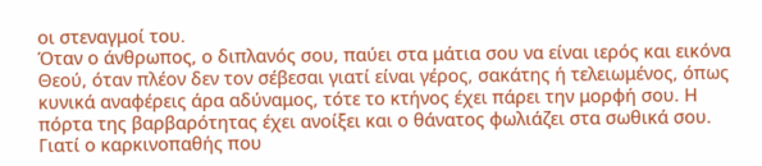οι στεναγμοί του.
Όταν ο άνθρωπος, ο διπλανός σου, παύει στα μάτια σου να είναι ιερός και εικόνα Θεού, όταν πλέον δεν τον σέβεσαι γιατί είναι γέρος, σακάτης ή τελειωμένος, όπως κυνικά αναφέρεις άρα αδύναμος, τότε το κτήνος έχει πάρει την μορφή σου. Η πόρτα της βαρβαρότητας έχει ανοίξει και ο θάνατος φωλιάζει στα σωθικά σου. Γιατί ο καρκινοπαθής που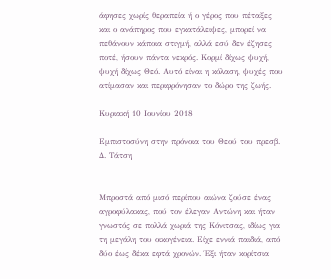άφησες χωρίς θεραπεία ή ο γέρος που πέταξες και ο ανάπηρος που εγκατάλειψες, μπορεί να πεθάνουν κάποια στιγμή, αλλά εσύ δεν έζησες ποτέ, ήσουν πάντα νεκρός. Κορμί δίχως ψυχή, ψυχή δίχως Θεό. Αυτό είναι η κόλαση, ψυχές που ατίμασαν και περιφρόνησαν το δώρο της ζωής.

Κυριακή 10 Ιουνίου 2018

Εμπιστοσύνη στην πρόνοια του Θεού του πρεσβ. Δ. Τάτση


Μπροστά από μισό περίπου αιώνα ζούσε ένας αγροφύλακας, πού τον έλεγαν Αντώνη και ήταν γνωστός σε πολλά χωριά της Κόνιτσας, ιδίως για τη μεγάλη του οικογένεια. Είχε εννιά παιδιά, από δύο έως δέκα εφτά χρονών. Έξι ήταν κορίτσια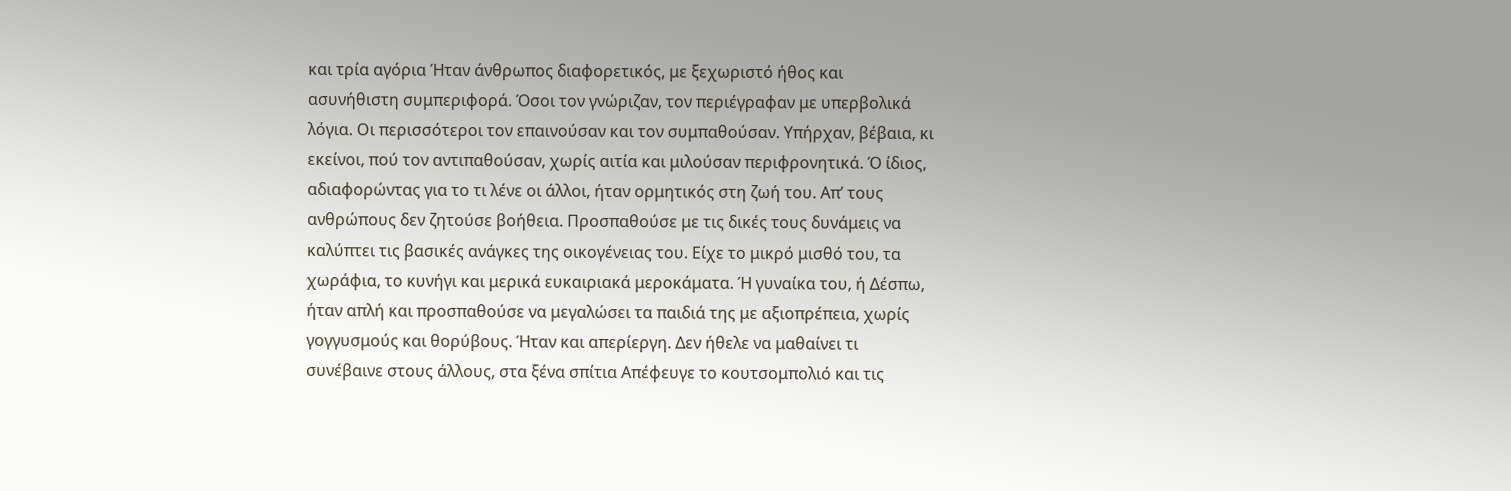και τρία αγόρια Ήταν άνθρωπος διαφορετικός, με ξεχωριστό ήθος και ασυνήθιστη συμπεριφορά. Όσοι τον γνώριζαν, τον περιέγραφαν με υπερβολικά λόγια. Οι περισσότεροι τον επαινούσαν και τον συμπαθούσαν. Υπήρχαν, βέβαια, κι εκείνοι, πού τον αντιπαθούσαν, χωρίς αιτία και μιλούσαν περιφρονητικά. Ό ίδιος, αδιαφορώντας για το τι λένε οι άλλοι, ήταν ορμητικός στη ζωή του. Απ’ τους ανθρώπους δεν ζητούσε βοήθεια. Προσπαθούσε με τις δικές τους δυνάμεις να καλύπτει τις βασικές ανάγκες της οικογένειας του. Είχε το μικρό μισθό του, τα χωράφια, το κυνήγι και μερικά ευκαιριακά μεροκάματα. Ή γυναίκα του, ή Δέσπω, ήταν απλή και προσπαθούσε να μεγαλώσει τα παιδιά της με αξιοπρέπεια, χωρίς γογγυσμούς και θορύβους. Ήταν και απερίεργη. Δεν ήθελε να μαθαίνει τι συνέβαινε στους άλλους, στα ξένα σπίτια Απέφευγε το κουτσομπολιό και τις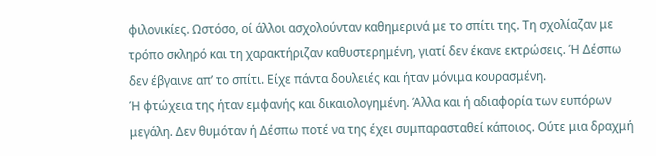φιλονικίες. Ωστόσο, οί άλλοι ασχολούνταν καθημερινά με το σπίτι της. Τη σχολίαζαν με τρόπο σκληρό και τη χαρακτήριζαν καθυστερημένη, γιατί δεν έκανε εκτρώσεις. Ή Δέσπω δεν έβγαινε απ’ το σπίτι. Είχε πάντα δουλειές και ήταν μόνιμα κουρασμένη.
Ή φτώχεια της ήταν εμφανής και δικαιολογημένη. Άλλα και ή αδιαφορία των ευπόρων μεγάλη. Δεν θυμόταν ή Δέσπω ποτέ να της έχει συμπαρασταθεί κάποιος. Ούτε μια δραχμή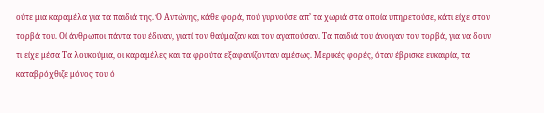ούτε μια καραμέλα για τα παιδιά της. Ό Αντώνης, κάθε φορά, πού γυρνούσε απ’ τα χωριά στα οποία υπηρετούσε, κάτι είχε στον τορβά του. Οί άνθρωποι πάντα του έδιναν, γιατί τον θαύμαζαν και τον αγαπούσαν. Τα παιδιά του άνοιγαν τον τορβά, για να δουν τι είχε μέσα Τα λουκούμια, οι καραμέλες και τα φρούτα εξαφανίζονταν αμέσως. Μερικές φορές, όταν έβρισκε ευκαιρία, τα καταβρόχθιζε μόνος του ό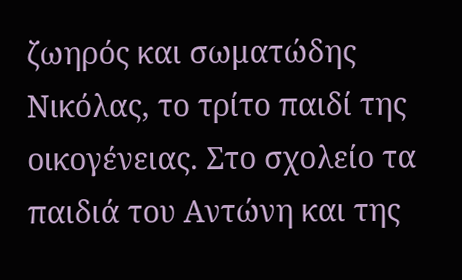ζωηρός και σωματώδης Νικόλας, το τρίτο παιδί της οικογένειας. Στο σχολείο τα παιδιά του Αντώνη και της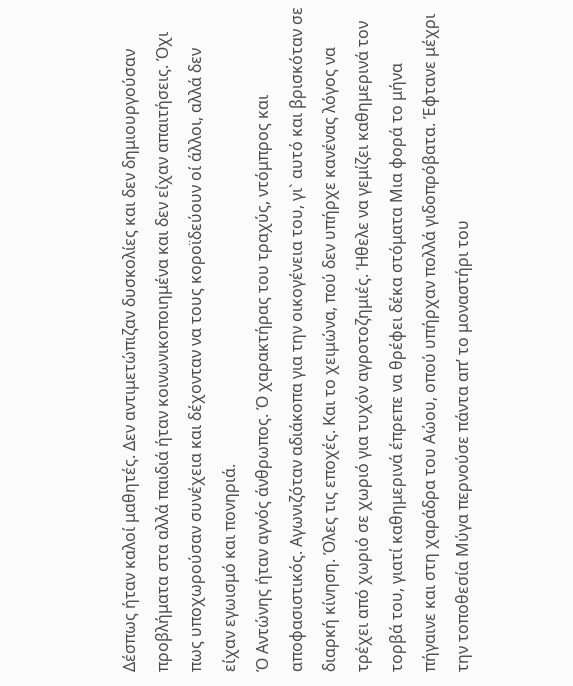Δέσπως ήταν καλοί μαθητές. Δεν αντιμετώπιζαν δυσκολίες και δεν δημιουργούσαν προβλήματα στα αλλά παιδιά ήταν κοινωνικοποιημένα και δεν είχαν απαιτήσεις. Όχι πως υποχωρούσαν συνέχεια και δέχονταν να τους κοροϊδεύουν οί άλλοι, αλλά δεν είχαν εγωισμό και πονηριά.
Ό Αντώνης ήταν αγνός άνθρωπος. Ό χαρακτήρας του τραχύς, ντόμπρος και αποφασιστικός. Αγωνιζόταν αδιάκοπα για την οικογένεια του, γι` αυτό και βρισκόταν σε διαρκή κίνηση. Όλες τις εποχές. Και το χειμώνα, πού δεν υπήρχε κανένας λόγος να τρέχει από χωριό σε χωριό για τυχόν αγροτοζημιές. Ήθελε να γεμίζει καθημερινά τον τορβά του, γιατί καθημερινά έπρεπε να θρέφει δέκα στόματα Μια φορά το μήνα πήγαινε και στη χαράδρα του Αώου, οπού υπήρχαν πολλά γιδοπρόβατα. Έφτανε μέχρι την τοποθεσία Μύγα περνούσε πάντα απ’ το μοναστήρι του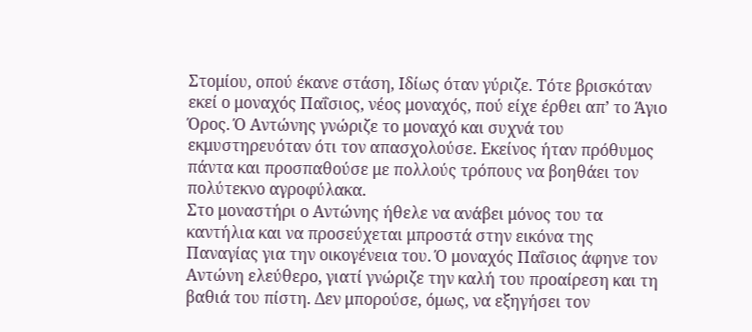Στομίου, οπού έκανε στάση, Ιδίως όταν γύριζε. Τότε βρισκόταν εκεί ο μοναχός Παΐσιος, νέος μοναχός, πού είχε έρθει απ’ το Άγιο Όρος. Ό Αντώνης γνώριζε το μοναχό και συχνά του εκμυστηρευόταν ότι τον απασχολούσε. Εκείνος ήταν πρόθυμος πάντα και προσπαθούσε με πολλούς τρόπους να βοηθάει τον πολύτεκνο αγροφύλακα.
Στο μοναστήρι ο Αντώνης ήθελε να ανάβει μόνος του τα καντήλια και να προσεύχεται μπροστά στην εικόνα της Παναγίας για την οικογένεια του. Ό μοναχός Παΐσιος άφηνε τον Αντώνη ελεύθερο, γιατί γνώριζε την καλή του προαίρεση και τη βαθιά του πίστη. Δεν μπορούσε, όμως, να εξηγήσει τον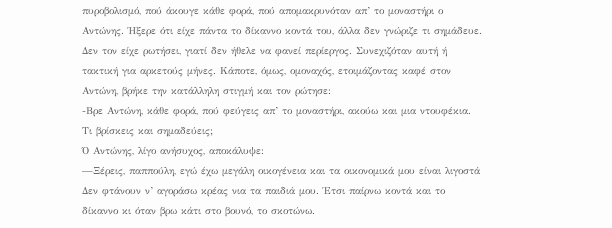πυροβολισμό, πού άκουγε κάθε φορά, πού απομακρυνόταν απ’ το μοναστήρι ο Αντώνης. Ήξερε ότι είχε πάντα το δίκαννο κοντά του, άλλα δεν γνώριζε τι σημάδευε. Δεν τον είχε ρωτήσει, γιατί δεν ήθελε να φανεί περίεργος. Συνεχιζόταν αυτή ή τακτική για αρκετούς μήνες. Κάποτε, όμως, ομοναχός, ετοιμάζοντας καφέ στον Αντώνη, βρήκε την κατάλληλη στιγμή και τον ρώτησε:
-Βρε Αντώνη, κάθε φορά, πού φεύγεις απ’ το μοναστήρι, ακούω και μια ντουφέκια. Τι βρίσκεις και σημαδεύεις;
Ό Αντώνης, λίγο ανήσυχος, αποκάλυψε:
—Ξέρεις, παππούλη, εγώ έχω μεγάλη οικογένεια και τα οικονομικά μου είναι λιγοστά Δεν φτάνουν ν’ αγοράσω κρέας νια τα παιδιά μου. Έτσι παίρνω κοντά και το δίκαννο κι όταν βρω κάτι στο βουνό, το σκοτώνω.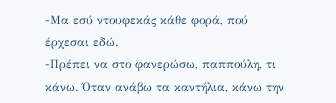-Μα εσύ ντουφεκάς κάθε φορά, πού έρχεσαι εδώ.
-Πρέπει να στο φανερώσω, παππούλη, τι κάνω. Όταν ανάβω τα καντήλια, κάνω την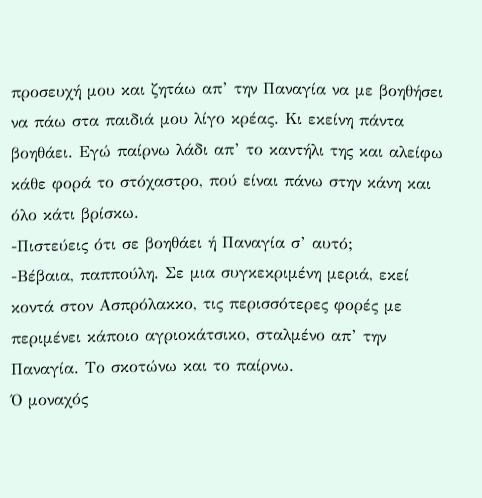προσευχή μου και ζητάω απ’ την Παναγία να με βοηθήσει να πάω στα παιδιά μου λίγο κρέας. Κι εκείνη πάντα βοηθάει. Εγώ παίρνω λάδι απ’ το καντήλι της και αλείφω κάθε φορά το στόχαστρο, πού είναι πάνω στην κάνη και όλο κάτι βρίσκω.
-Πιστεύεις ότι σε βοηθάει ή Παναγία σ’ αυτό;
-Βέβαια, παππούλη. Σε μια συγκεκριμένη μεριά, εκεί κοντά στον Ασπρόλακκο, τις περισσότερες φορές με περιμένει κάποιο αγριοκάτσικο, σταλμένο απ’ την Παναγία. Το σκοτώνω και το παίρνω.
Ό μοναχός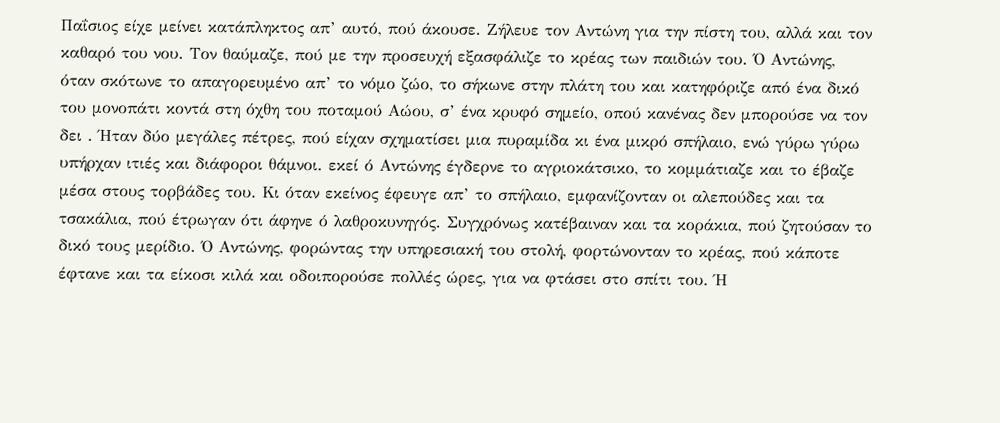Παΐσιος είχε μείνει κατάπληκτος απ’ αυτό, πού άκουσε. Ζήλευε τον Αντώνη για την πίστη του, αλλά και τον καθαρό του νου. Τον θαύμαζε, πού με την προσευχή εξασφάλιζε το κρέας των παιδιών του. Ό Αντώνης, όταν σκότωνε το απαγορευμένο απ’ το νόμο ζώο, το σήκωνε στην πλάτη του και κατηφόριζε από ένα δικό του μονοπάτι κοντά στη όχθη του ποταμού Αώου, σ’ ένα κρυφό σημείο, οπού κανένας δεν μπορούσε να τον δει . Ήταν δύο μεγάλες πέτρες, πού είχαν σχηματίσει μια πυραμίδα κι ένα μικρό σπήλαιο, ενώ γύρω γύρω υπήρχαν ιτιές και διάφοροι θάμνοι. εκεί ό Αντώνης έγδερνε το αγριοκάτσικο, το κομμάτιαζε και το έβαζε μέσα στους τορβάδες του. Κι όταν εκείνος έφευγε απ’ το σπήλαιο, εμφανίζονταν οι αλεπούδες και τα τσακάλια, πού έτρωγαν ότι άφηνε ό λαθροκυνηγός. Συγχρόνως κατέβαιναν και τα κοράκια, πού ζητούσαν το δικό τους μερίδιο. Ό Αντώνης, φορώντας την υπηρεσιακή του στολή, φορτώνονταν το κρέας, πού κάποτε έφτανε και τα είκοσι κιλά και οδοιπορούσε πολλές ώρες, για να φτάσει στο σπίτι του. Ή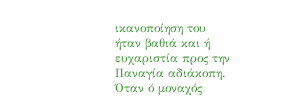ικανοποίηση του ήταν βαθιά και ή ευχαριστία προς την Παναγία αδιάκοπη.
Όταν ό μοναχός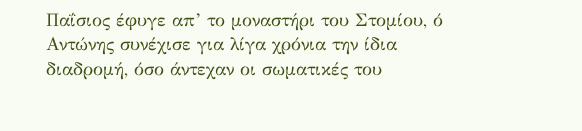Παΐσιος έφυγε απ’ το μοναστήρι του Στομίου, ό Αντώνης συνέχισε για λίγα χρόνια την ίδια διαδρομή, όσο άντεχαν οι σωματικές του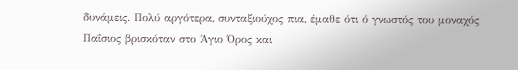δυνάμεις. Πολύ αργότερα, συνταξιούχος πια, έμαθε ότι ό γνωστός του μοναχός Παΐσιος βρισκόταν στο Άγιο Όρος και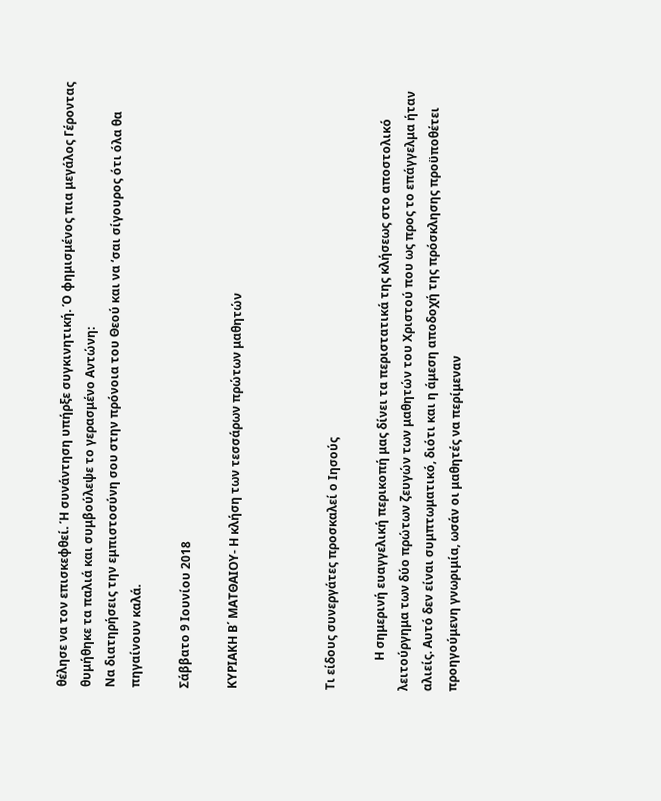θέλησε να τον επισκεφθεί. Ή συνάντηση υπήρξε συγκινητική. Ό φημισμένος πια μεγάλος Γέροντας θυμήθηκε τα παλιά και συμβούλεψε το γερασμένο Αντώνη:
Να διατηρήσεις την εμπιστοσύνη σου στην πρόνοια του Θεού και να ‘σαι σίγουρος ότι όλα θα πηγαίνουν καλά.

Σάββατο 9 Ιουνίου 2018

ΚΥΡΙΑΚΗ Β΄ ΜΑΤΘΑΙΟΥ- Η κλήση των τεσσάρων πρώτων μαθητών



Τι είδους συνεργάτες προσκαλεί ο Ιησούς

          Η σημερινή ευαγγελική περικοπή μας δίνει τα περιστατικά της κλήσεως στο αποστολικό λειτούργημα των δύο πρώτων ζευγών των μαθητών του Χριστού που ως προς το επάγγελμα ήταν αλιείς. Αυτό δεν είναι συμπτωματικό, διότι και η άμεση αποδοχή της πρόσκλησης προϋποθέτει προηγούμενη γνωριμία, ωσάν οι μαθητές να περίμεναν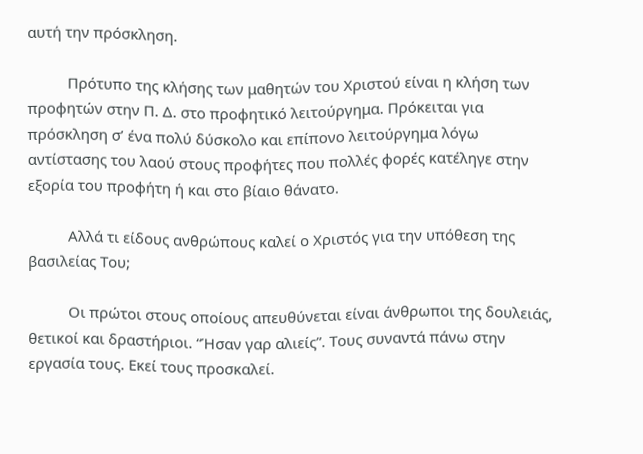αυτή την πρόσκληση.

          Πρότυπο της κλήσης των μαθητών του Χριστού είναι η κλήση των προφητών στην Π. Δ. στο προφητικό λειτούργημα. Πρόκειται για πρόσκληση σ’ ένα πολύ δύσκολο και επίπονο λειτούργημα λόγω αντίστασης του λαού στους προφήτες που πολλές φορές κατέληγε στην εξορία του προφήτη ή και στο βίαιο θάνατο.

          Αλλά τι είδους ανθρώπους καλεί ο Χριστός για την υπόθεση της βασιλείας Του;

          Οι πρώτοι στους οποίους απευθύνεται είναι άνθρωποι της δουλειάς, θετικοί και δραστήριοι. “Ήσαν γαρ αλιείς”. Τους συναντά πάνω στην εργασία τους. Εκεί τους προσκαλεί.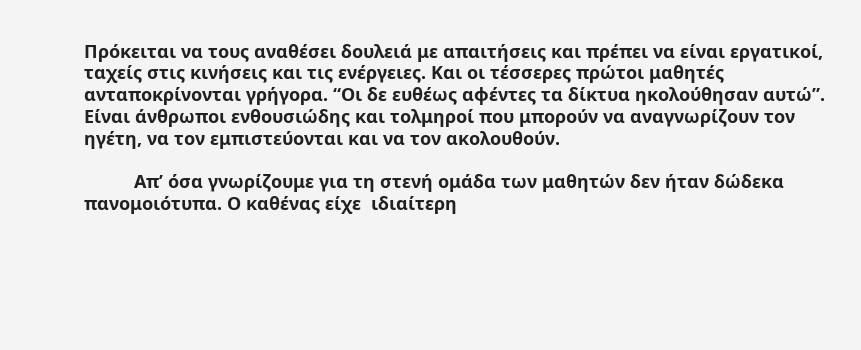Πρόκειται να τους αναθέσει δουλειά με απαιτήσεις και πρέπει να είναι εργατικοί, ταχείς στις κινήσεις και τις ενέργειες. Και οι τέσσερες πρώτοι μαθητές ανταποκρίνονται γρήγορα. “Οι δε ευθέως αφέντες τα δίκτυα ηκολούθησαν αυτώ”. Είναι άνθρωποι ενθουσιώδης και τολμηροί που μπορούν να αναγνωρίζουν τον ηγέτη, να τον εμπιστεύονται και να τον ακολουθούν.

          Απ’ όσα γνωρίζουμε για τη στενή ομάδα των μαθητών δεν ήταν δώδεκα πανομοιότυπα. Ο καθένας είχε  ιδιαίτερη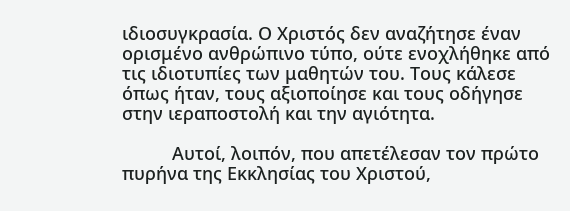ιδιοσυγκρασία. Ο Χριστός δεν αναζήτησε έναν ορισμένο ανθρώπινο τύπο, ούτε ενοχλήθηκε από τις ιδιοτυπίες των μαθητών του. Τους κάλεσε όπως ήταν, τους αξιοποίησε και τους οδήγησε στην ιεραποστολή και την αγιότητα.

          Αυτοί, λοιπόν, που απετέλεσαν τον πρώτο πυρήνα της Εκκλησίας του Χριστού,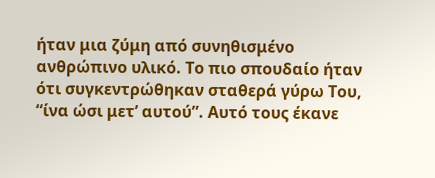ήταν μια ζύμη από συνηθισμένο ανθρώπινο υλικό. Το πιο σπουδαίο ήταν ότι συγκεντρώθηκαν σταθερά γύρω Του, “ίνα ώσι μετ’ αυτού”. Αυτό τους έκανε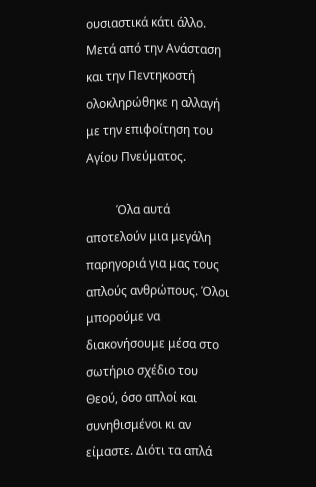ουσιαστικά κάτι άλλο. Μετά από την Ανάσταση και την Πεντηκοστή ολοκληρώθηκε η αλλαγή με την επιφοίτηση του Αγίου Πνεύματος.

          Όλα αυτά αποτελούν μια μεγάλη παρηγοριά για μας τους απλούς ανθρώπους. Όλοι μπορούμε να διακονήσουμε μέσα στο σωτήριο σχέδιο του Θεού, όσο απλοί και συνηθισμένοι κι αν είμαστε. Διότι τα απλά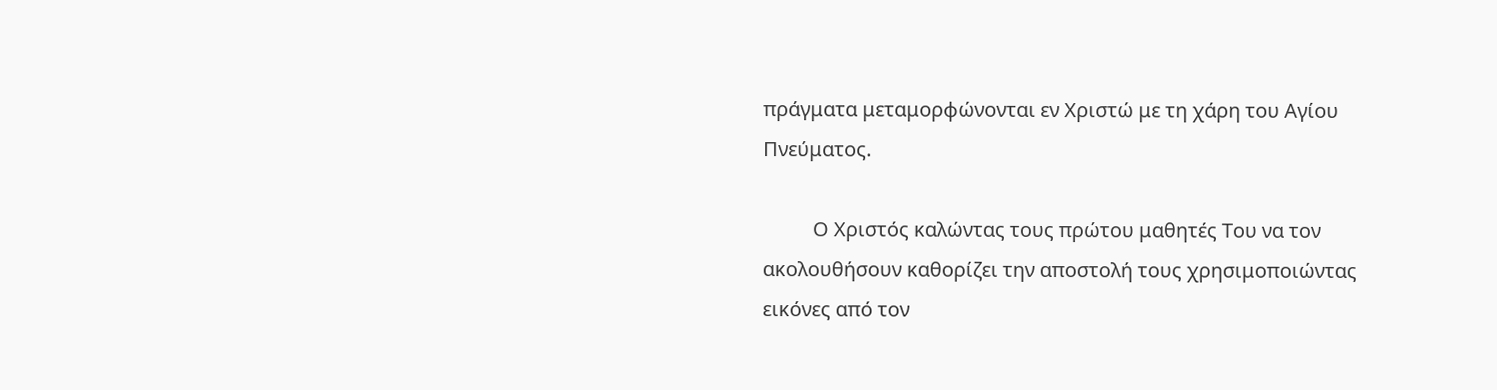πράγματα μεταμορφώνονται εν Χριστώ με τη χάρη του Αγίου Πνεύματος.

          Ο Χριστός καλώντας τους πρώτου μαθητές Του να τον ακολουθήσουν καθορίζει την αποστολή τους χρησιμοποιώντας εικόνες από τον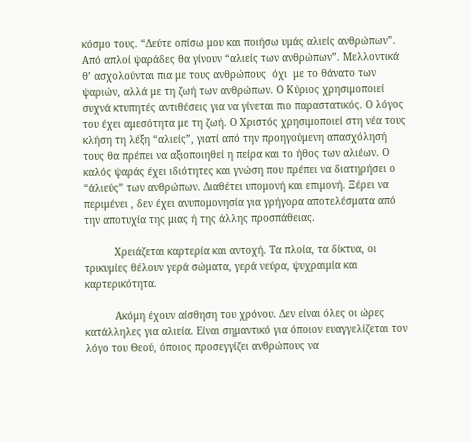κόσμο τους. “Δεύτε οπίσω μου και ποιήσω υμάς αλιείς ανθρώπων”. Από απλοί ψαράδες θα γίνουν “αλιείς των ανθρώπων”. Μελλοντικά θ’ ασχολούνται πια με τους ανθρώπους  όχι  με το θάνατο των ψαριών, αλλά με τη ζωή των ανθρώπων. Ο Κύριος χρησιμοποιεί συχνά κτυπητές αντιθέσεις για να γίνεται πιο παραστατικός. Ο λόγος του έχει αμεσότητα με τη ζωή. Ο Χριστός χρησιμοποιεί στη νέα τους κλήση τη λέξη “αλιείς”, γιατί από την προηγούμενη απασχόλησή τους θα πρέπει να αξιοποιηθεί η πείρα και το ήθος των αλιέων. Ο καλός ψαράς έχει ιδιότητες και γνώση που πρέπει να διατηρήσει ο  “άλιεύς” των ανθρώπων. Διαθέτει υπομονή και επιμονή. Ξέρει να περιμένει , δεν έχει ανυπομονησία για γρήγορα αποτελέσματα από την αποτυχία της μιας ή της άλλης προσπάθειας.

          Χρειάζεται καρτερία και αντοχή. Τα πλοία, τα δίκτυα, οι τρικυμίες θέλουν γερά σώματα, γερά νεύρα, ψυχραιμία και καρτερικότητα.

          Ακόμη έχουν αίσθηση του χρόνου. Δεν είναι όλες οι ώρες κατάλληλες για αλιεία. Είναι σημαντικό για όποιον ευαγγελίζεται τον λόγο του Θεού, όποιος προσεγγίζει ανθρώπους να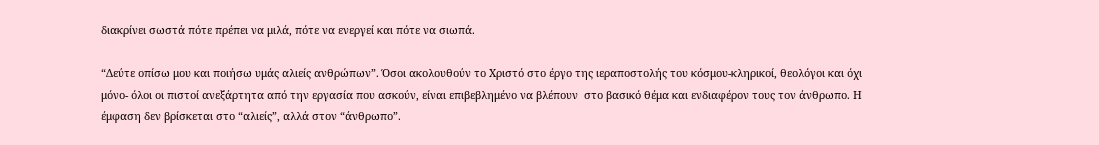διακρίνει σωστά πότε πρέπει να μιλά, πότε να ενεργεί και πότε να σιωπά.

“Δεύτε οπίσω μου και ποιήσω υμάς αλιείς ανθρώπων”. Όσοι ακολουθούν το Χριστό στο έργο της ιεραποστολής του κόσμου-κληρικοί, θεολόγοι και όχι μόνο- όλοι οι πιστοί ανεξάρτητα από την εργασία που ασκούν, είναι επιβεβλημένο να βλέπουν  στο βασικό θέμα και ενδιαφέρον τους τον άνθρωπο. Η έμφαση δεν βρίσκεται στο “αλιείς”, αλλά στον “άνθρωπο”.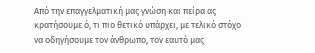Από την επαγγελματική μας γνώση και πείρα ας κρατήσουμε ό, τι πιο θετικό υπάρχει, με τελικό στόχο να οδηγήσουμε τον άνθρωπο, τον εαυτό μας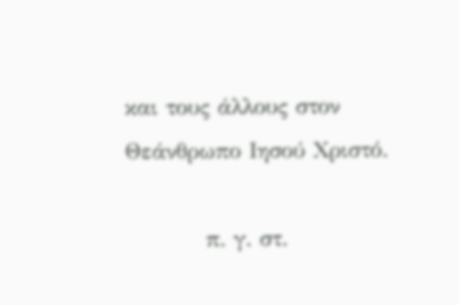και τους άλλους στον Θεάνθρωπο Ιησού Χριστό.

          π. γ. στ.